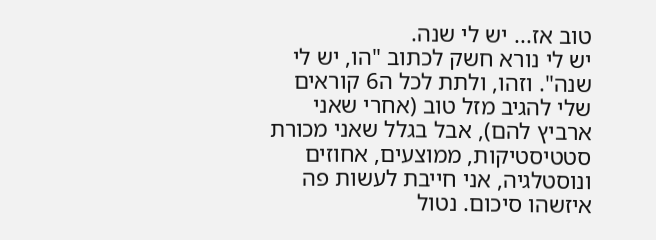טוב אז... יש לי שנה.
יש לי נורא חשק לכתוב "הו, יש לי שנה". וזהו, ולתת לכל ה6 קוראים שלי להגיב מזל טוב (אחרי שאני ארביץ להם), אבל בגלל שאני מכורת סטטיסטיקות, ממוצעים, אחוזים ונוסטלגיה, אני חייבת לעשות פה איזשהו סיכום. נטול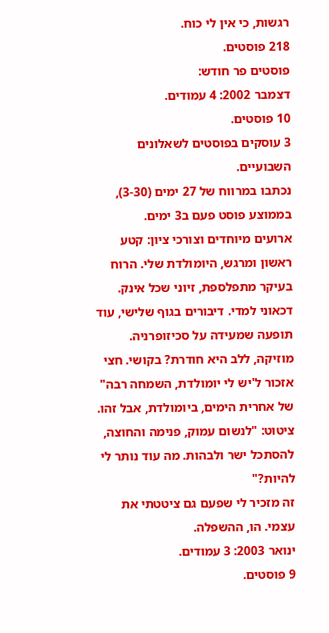רגשות, כי אין לי כוח.
218 פוסטים.
פוסטים פר חודש:
דצמבר 2002: 4 עמודים.
10 פוסטים.
3 עוסקים בפוסטים לשאלונים השבועיים.
נכתבו במרווח של 27 ימים (3-30), בממוצע פוסט פעם ב3 ימים.
ארועים מיוחדים וצורכי ציון: קטע ראשון ומרגש, היומולדת שלי. הרוח בעיקר מתפלספת, זיוני שכל אינק. דכאוני למדי. דיבורים בגוף שלישי, עוד תופעה שמעידה על סכיזופרניה.
מוזיקה, ללב היא חודרת? בקושי. חצי אזכור ל'יש לי יומולדת, השמחה רבה" של אחרית הימים, ביומולדת, אבל זהו.
ציטוט: "לנשום עמוק, פנימה והחוצה, להסתכל ישר ולבהות. מה עוד נותר לי להיות?"
זה מזכיר לי שפעם גם ציטטתי את עצמי. הו, ההשפלה.
ינואר 2003: 3 עמודים.
9 פוסטים.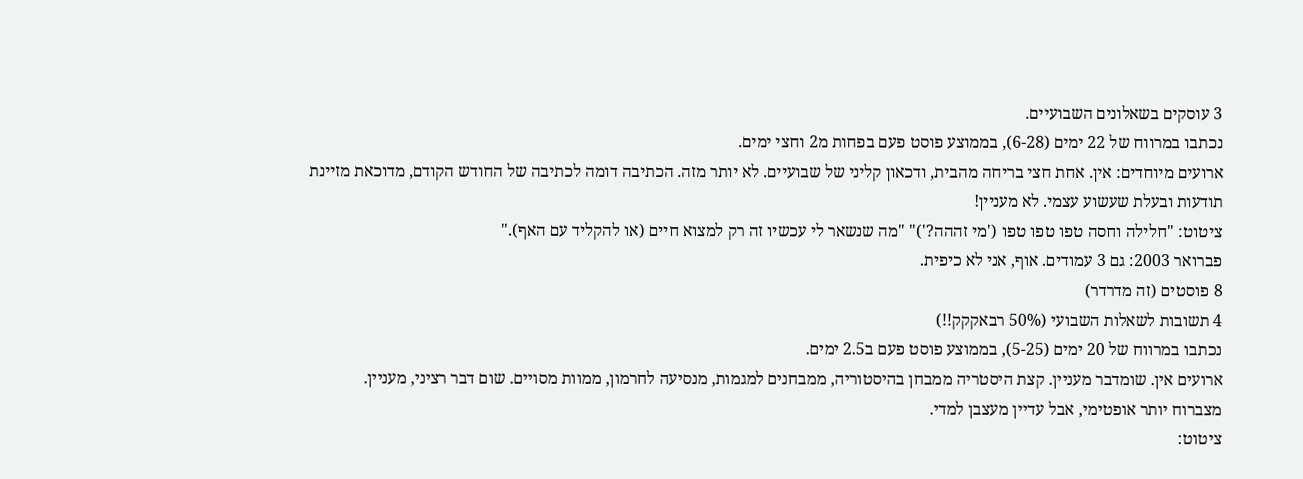3 עוסקים בשאלונים השבועיים.
נכתבו במרווח של 22 ימים (6-28), בממוצע פוסט פעם בפחות מ2 וחצי ימים.
ארועים מיוחדים: אין. אחת חצי בריחה מהבית, ודכאון קליני של שבועיים. לא יותר מזה. הכתיבה דומה לכתיבה של החודש הקודם, מדוכאת מזיינת תודעות ובעלת שעשוע עצמי. לא מעניין!
ציטוט: "חלילה וחסה טפו טפו טפו ('מי זההה?')" "מה שנשאר לי עכשיו זה רק למצוא חיים (או להקליד עם האף)."
פברואר 2003: גם 3 עמודים. אוף, אני לא כיפית.
8 פוסטים (זה מדרדר)
4 תשובות לשאלות השבועי (50% רבאקקק!!)
נכתבו במרווח של 20 ימים (5-25), בממוצע פוסט פעם ב2.5 ימים.
ארועים אין. שומדבר מעניין. קצת היסטריה ממבחן בהיסטוריה, ממבחנים למגמות, מנסיעה לחרמון, ממוות מסויים. שום דבר רציני, מעניין.
מצברוח יותר אופטימי, אבל עדיין מעצבן למדי.
ציטוט: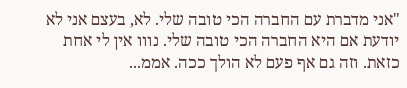"אני מדברת עם החברה הכי טובה שלי. לא, בעצם אני לא יודעת אם היא החברה הכי טובה שלי. נווו אין לי אחת כזאת. וזה גם אף פעם לא הולך ככה. אממ...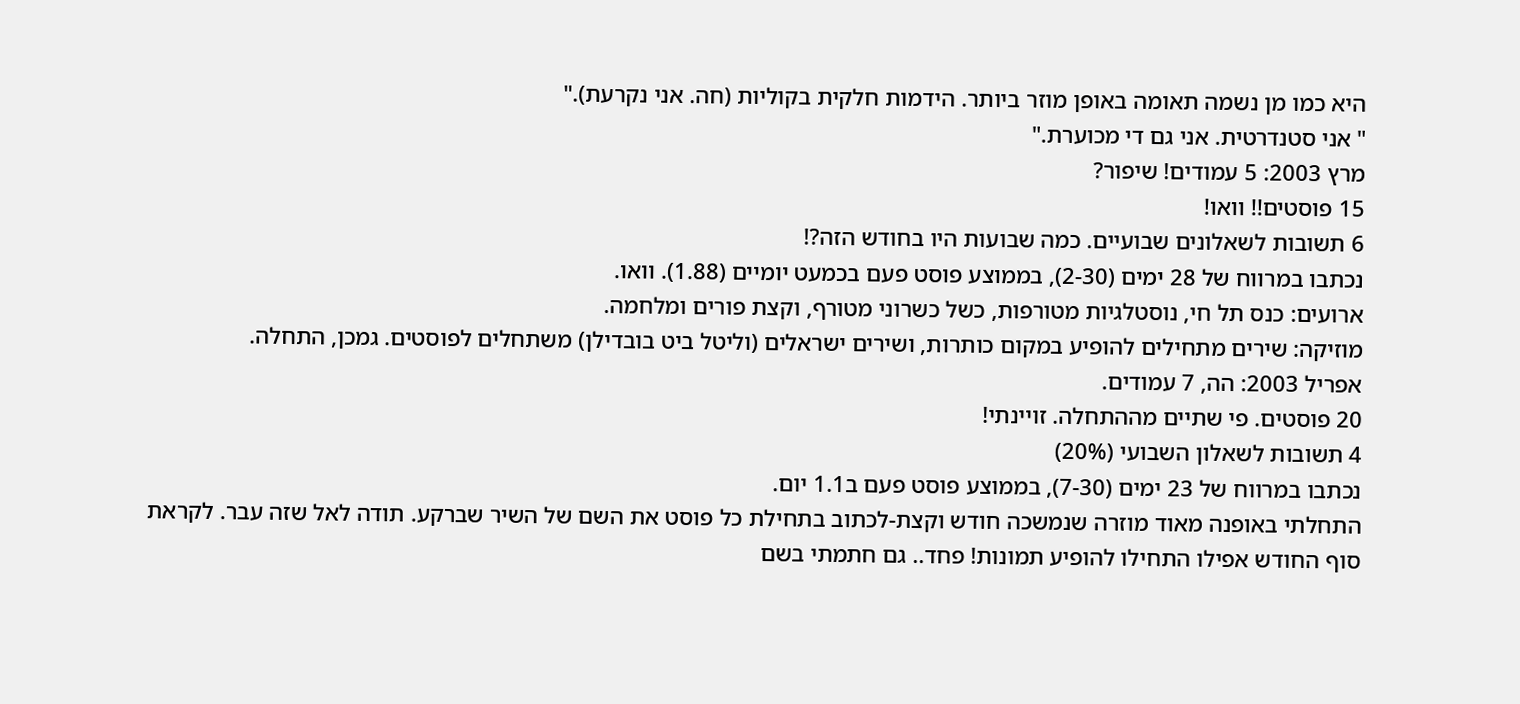היא כמו מן נשמה תאומה באופן מוזר ביותר. הידמות חלקית בקוליות (חה. אני נקרעת)."
" אני סטנדרטית. אני גם די מכוערת."
מרץ 2003: 5 עמודים! שיפור?
15 פוסטים!! וואו!
6 תשובות לשאלונים שבועיים. כמה שבועות היו בחודש הזה?!
נכתבו במרווח של 28 ימים (2-30), בממוצע פוסט פעם בכמעט יומיים (1.88). וואו.
ארועים: כנס תל חי, נוסטלגיות מטורפות, כשל כשרוני מטורף, וקצת פורים ומלחמה.
מוזיקה: שירים מתחילים להופיע במקום כותרות, ושירים ישראלים (וליטל ביט בובדילן) משתחלים לפוסטים. גמכן, התחלה.
אפריל 2003: הה, 7 עמודים.
20 פוסטים. פי שתיים מההתחלה. זויינתי!
4 תשובות לשאלון השבועי (20%)
נכתבו במרווח של 23 ימים (7-30), בממוצע פוסט פעם ב1.1 יום.
התחלתי באופנה מאוד מוזרה שנמשכה חודש וקצת-לכתוב בתחילת כל פוסט את השם של השיר שברקע. תודה לאל שזה עבר. לקראת סוף החודש אפילו התחילו להופיע תמונות! פחד.. גם חתמתי בשם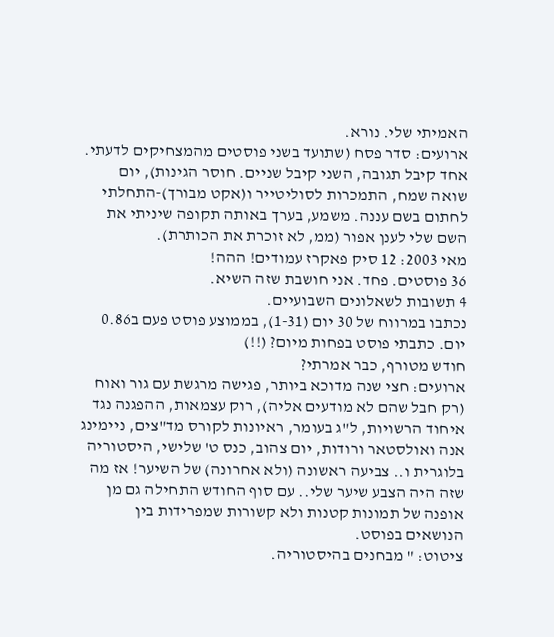האמיתי שלי. נורא.
ארועים: סדר פסח (שתועד בשני פוסטים מהמצחיקים לדעתי. אחד קיבל תגובה, השני קיבל שניים. חוסר הגינות), יום שואה שמח, התמכרות לסוליטייר ו(אקט מבורך)-התחלתי לחתום בשם עננה. משמע, בערך באותה תקופה שיניתי את השם שלי לענן אפור (ממ, לא זוכרת את הכותרת).
מאי 2003: 12 סיק פאקרז עמודים! ההה!
36 פוסטים. פחד. אני חושבת שזה השיא.
4 תשובות לשאלונים השבועיים.
נכתבו במרווח של 30 יום (1-31), בממוצע פוסט פעם ב0.86 יום. כתבתי פוסט בפחות מיום? (!!)
חודש מטורף, כבר אמרתי?
ארועים: חצי שנה מדוכא ביותר, פגישה מרגשת עם גור ואוח (רק חבל שהם לא מודעים אליה), רוק עצמאות, ההפגנה נגד איחוד הרשויות, ל"ג בעומר, ראיונות לקורס מד"צים, ניימינג אנה ואולסטאר ורודות, יום צהוב, כנס ט' שלישי, היסטוריה בלוגרית ו.. צביעה ראשונה (ולא אחרונה) של השיער! אז מה שזה היה הצבע שיער שלי.. עם סוף החודש התחילה גם מן אופנה של תמונות קטנות ולא קשורות שמפרידות בין הנושאים בפוסט.
ציטוט: " מבחנים בהיסטוריה.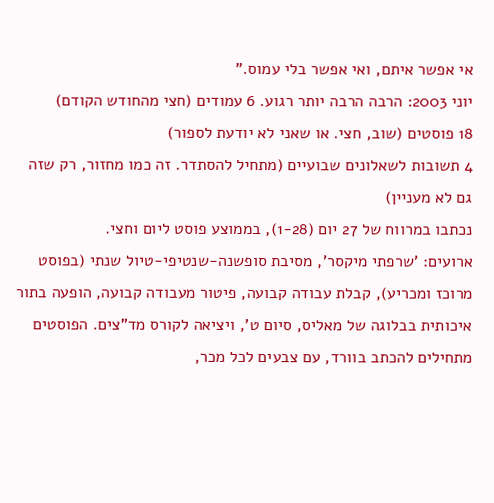אי אפשר איתם, ואי אפשר בלי עמוס."
יוני 2003: הרבה הרבה יותר רגוע. 6 עמודים (חצי מהחודש הקודם)
18 פוסטים (שוב, חצי. או שאני לא יודעת לספור)
4 תשובות לשאלונים שבועיים (מתחיל להסתדר. זה כמו מחזור, רק שזה גם לא מעניין)
נכתבו במרווח של 27 יום (1-28), בממוצע פוסט ליום וחצי.
ארועים: 'שרפתי מיקסר', מסיבת סופשנה-שנטיפי-טיול שנתי (בפוסט מרוכז ומכריע), קבלת עבודה קבועה, פיטור מעבודה קבועה, הופעה בתור איכותית בבלוגה של מאליס, סיום ט', ויציאה לקורס מד"צים. הפוסטים מתחילים להכתב בוורד, עם צבעים לכל מכר,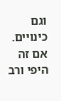וגם כינויים. אם זה היפי ורב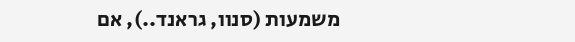משמעות (סנוו, גראנד..), אם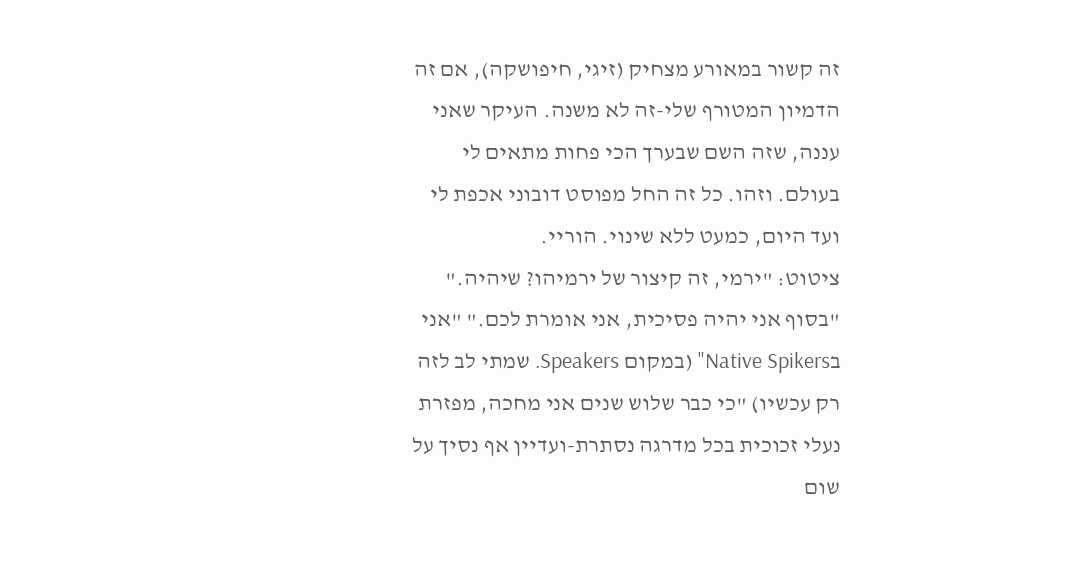זה קשור במאורע מצחיק (זיגי, חיפושקה), אם זה הדמיון המטורף שלי-זה לא משנה. העיקר שאני עננה, שזה השם שבערך הכי פחות מתאים לי בעולם. וזהו. כל זה החל מפוסט דובוני אכפת לי ועד היום, כמעט ללא שינוי. הוריי.
ציטוט: "ירמי, זה קיצור של ירמיהו? שיהיה." "בסוף אני יהיה פסיכית, אני אומרת לכם." "אני בNative Spikers" (במקום Speakers. שמתי לב לזה רק עכשיו) "כי כבר שלוש שנים אני מחכה, מפזרת נעלי זכוכית בכל מדרגה נסתרת-ועדיין אף נסיך על שום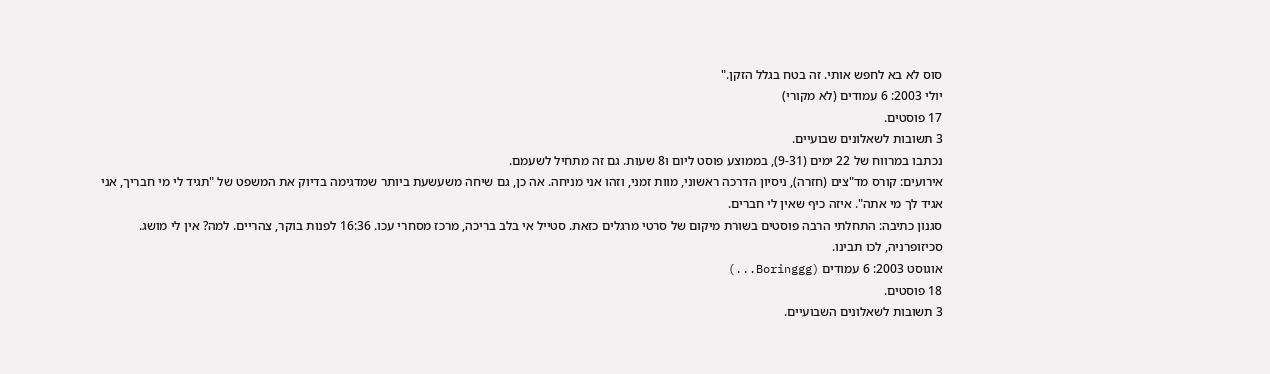סוס לא בא לחפש אותי. זה בטח בגלל הזקן."
יולי 2003: 6 עמודים (לא מקורי)
17 פוסטים.
3 תשובות לשאלונים שבועיים.
נכתבו במרווח של 22 ימים (9-31), בממוצע פוסט ליום ו8 שעות. גם זה מתחיל לשעמם.
אירועים: קורס מד"צים (חזרה), ניסיון הדרכה ראשוני, מוות זמני, וזהו אני מניחה. אה כן, גם שיחה משעשעת ביותר שמדגימה בדיוק את המשפט של "תגיד לי מי חבריך, אני אגיד לך מי אתה". איזה כיף שאין לי חברים.
סגנון כתיבה: התחלתי הרבה פוסטים בשורת מיקום של סרטי מרגלים כזאת. סטייל אי בלב בריכה, מרכז מסחרי עכו. 16:36 לפנות בוקר, צהריים. למה? אין לי מושג. סכיזופרניה, לכו תבינו.
אוגוסט 2003: 6 עמודים (Boringgg...)
18 פוסטים.
3 תשובות לשאלונים השבועיים.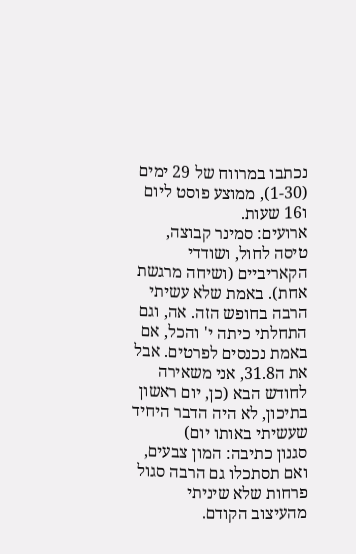נכתבו במרווח של 29 ימים (1-30), ממוצע פוסט ליום ו16 שעות.
ארועים: סמינר קבוצה, טיסה לחול, ושודדי הקאריביים (ושיחה מרגשת אחת). באמת שלא עשיתי הרבה בחופש הזה. אה, וגם התחלתי כיתה י' והכל, אם באמת נכנסים לפרטים. אבל את ה31.8, אני משאירה לחודש הבא (כן, יום ראשון בתיכון, לא היה הדבר היחיד שעשיתי באותו יום)
סגנון כתיבה: המון צבעים, ואם תסתכלו גם הרבה סגול פרחות שלא שיניתי מהעיצוב הקודם.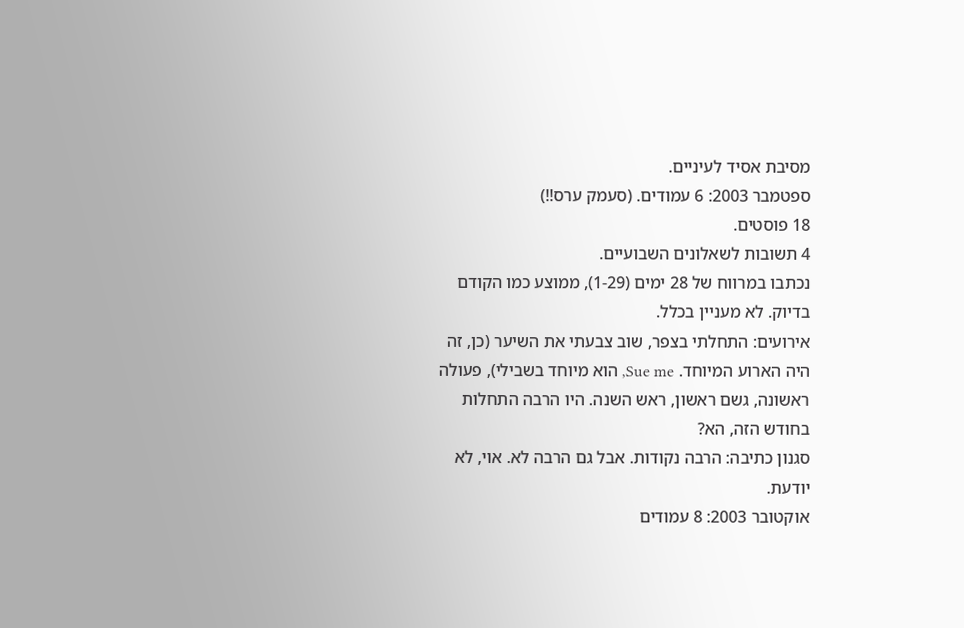מסיבת אסיד לעיניים.
ספטמבר 2003: 6 עמודים. (סעמק ערס!!)
18 פוסטים.
4 תשובות לשאלונים השבועיים.
נכתבו במרווח של 28 ימים (1-29), ממוצע כמו הקודם בדיוק. לא מעניין בכלל.
אירועים: התחלתי בצפר, שוב צבעתי את השיער (כן, זה היה הארוע המיוחד. Sue me, הוא מיוחד בשבילי), פעולה ראשונה, גשם ראשון, ראש השנה. היו הרבה התחלות בחודש הזה, הא?
סגנון כתיבה: הרבה נקודות. אבל גם הרבה לא. אוי, לא יודעת.
אוקטובר 2003: 8 עמודים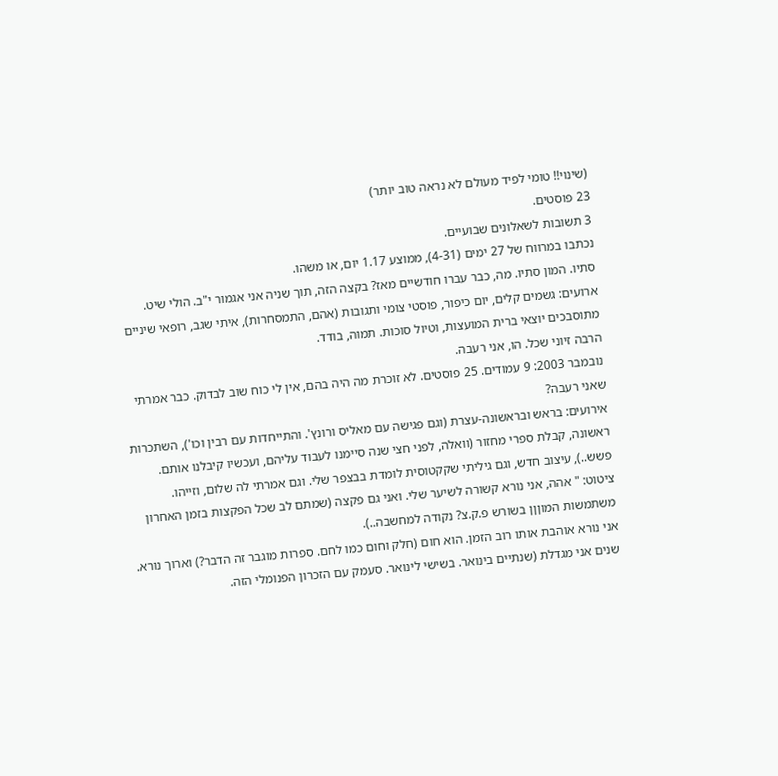(שינוי!! טומי לפיד מעולם לא נראה טוב יותר)
23 פוסטים.
3 תשובות לשאלונים שבועיים.
נכתבו במרווח של 27 ימים (4-31), ממוצע 1.17 יום, או משהו.
סתיו. המון סתיו. מה, כבר עברו חודשיים מאז? בקצה הזה, תוך שניה אני אגמור י"ב. הולי שיט.
ארועים: גשמים קלים, יום כיפור, פוסטי צומי ותגובות (אהם, התמסחרות), איתי שגב, רופאי שיניים מתוסבכים יוצאי ברית המועצות, וטיול סוכות. תמוה, בודד.
הרבה זיוני שכל. הו, אני רעבה.
נובמבר 2003: 9 עמודים. 25 פוסטים. לא זוכרת מה היה בהם, אין לי כוח שוב לבדוק. כבר אמרתי שאני רעבה?
אירועים: בראש ובראשונה-עצרת (וגם פגישה עם מאליס ורונץ'. והתייחדות עם רבין וכו'), השתכרות ראשונה, קבלת ספרי מחזור (וואלה, לפני חצי שנה סיימנו לעבוד עליהם, ועכשיו קיבלנו אותם. פשש..), עיצוב חדש, וגם גיליתי שקקטוסית לומדת בבצפר שלי. וגם אמרתי לה שלום, וזייהו.
ציטוט: " אהה, אני נורא קשורה לשיער שלי. ואני גם פקצה (שמתם לב שכל הפקצות בזמן האחרון משתמשות המוןןן בשורש פ.ק.צ? נקודה למחשבה..).
אני נורא אוהבת אותו רוב הזמן. הוא חום (חלק וחום כמו לחם. ספרות מוגבר זה הדבר?) וארוך נורא. שנים אני מגדלת (שנתיים בינואר. בשישי לינואר. סעמק עם הזכרון הפנומלי הזה.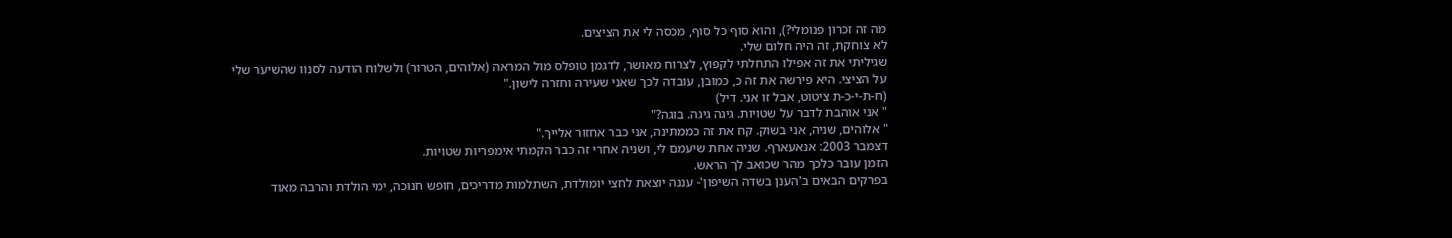מה זה זכרון פנומלי?), והוא סוף כל סוף, מכסה לי את הציצים.
לא צוחקת, זה היה חלום שלי.
שגיליתי את זה אפילו התחלתי לקפוץ, לצרוח מאושר, לדגמן טופלס מול המראה (אלוהים, הטרור) ולשלוח הודעה לסנוו שהשיער שלי על הציצי. היא פירשה את זה כ, כמובן, עובדה לכך שאני שעירה וחזרה לישון."
(ח-ת-י-כ-ת ציטוט, אבל זו אני. דיל)
" אני אוהבת לדבר על שטויות. גיגה גיגה. בוגה?"
" אלוהים, שניה, אני בשוק. קח את זה כממתינה, אני כבר אחזור אלייך."
דצמבר 2003: אנאעארף. שניה אחת שיעמם לי, ושניה אחרי זה כבר הקמתי אימפריות שטויות.
הזמן עובר כלכך מהר שכואב לך הראש.
בפרקים הבאים ב'הענן בשדה השיפון'- עננה יוצאת לחצי יומולדת, השתלמות מדריכים, חופש חנוכה, ימי הולדת והרבה מאוד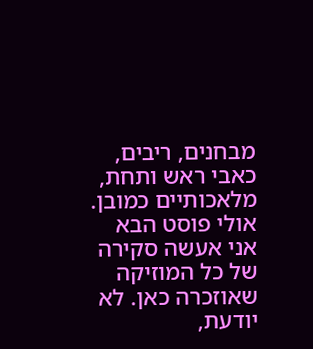מבחנים, ריבים, כאבי ראש ותחת, מלאכותיים כמובן.
אולי פוסט הבא אני אעשה סקירה של כל המוזיקה שאוזכרה כאן. לא יודעת,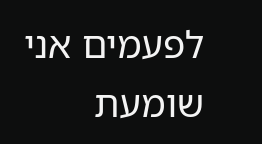לפעמים אני שומעת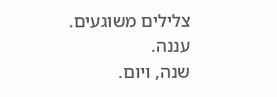צלילים משוגעים.
עננה.
שנה, ויום.